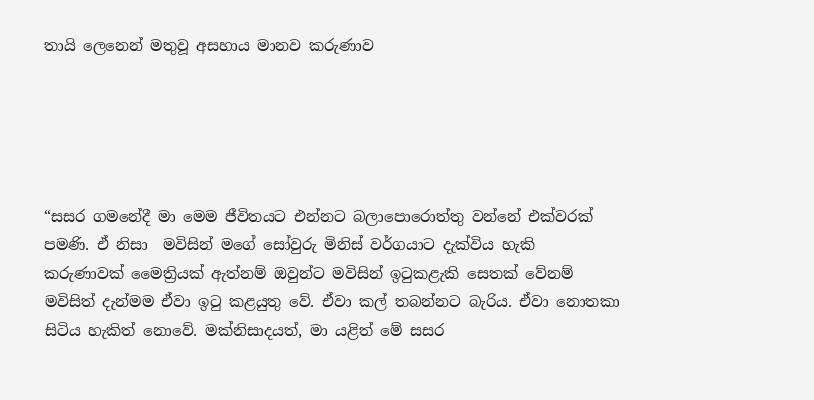තායි ලෙනෙන් මතුවූ අසහාය මානව කරුණාව





“සසර ගමනේදී මා මෙම ජීවිතයට එන්නට බලාපොරොත්තු වන්නේ එක්වරක් පමණි. ඒ නිසා  මවිසින් මගේ සෝවුරු මිනිස් වර්ගයාට දැක්විය හැකි කරුණාවක් මෛත්‍රියක් ඇත්නම් ඔවුන්ට මවිසින් ඉටුකළැකි සෙතක් වේනම් මවිසිත් දැන්මම ඒවා ඉටු කළයුතු වේ. ඒවා කල් තබන්නට බැරිය. ඒවා නොතකා සිටිය හැකිත් නොවේ. මක්නිසාදයත්, මා යළිත් මේ සසර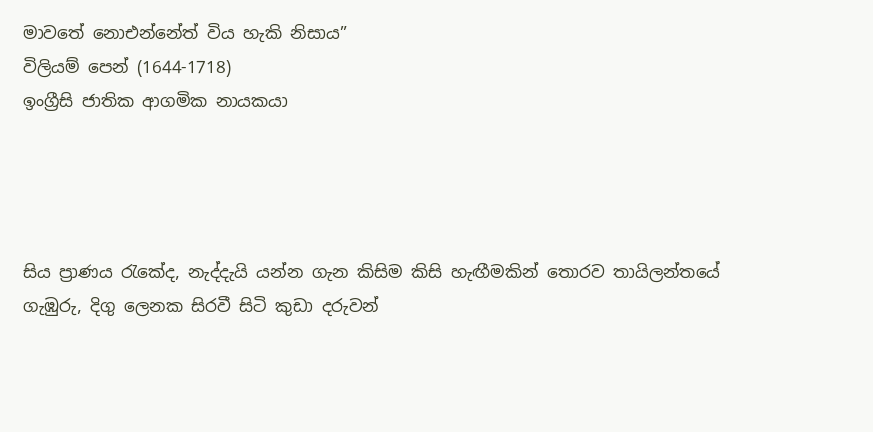මාවතේ නොඑන්නේත් විය හැකි නිසාය”
විලියම් පෙන් (1644-1718)
ඉංග්‍රීසි ජාතික ආගමික නායකයා




සිය ප්‍රාණය රැකේද, නැද්දැයි යන්න ගැන කිසිම කිසි හැඟීමකින් තොරව තායිලන්තයේ ගැඹුරු, දිගු ලෙනක සිරවී සිටි කුඩා දරුවන්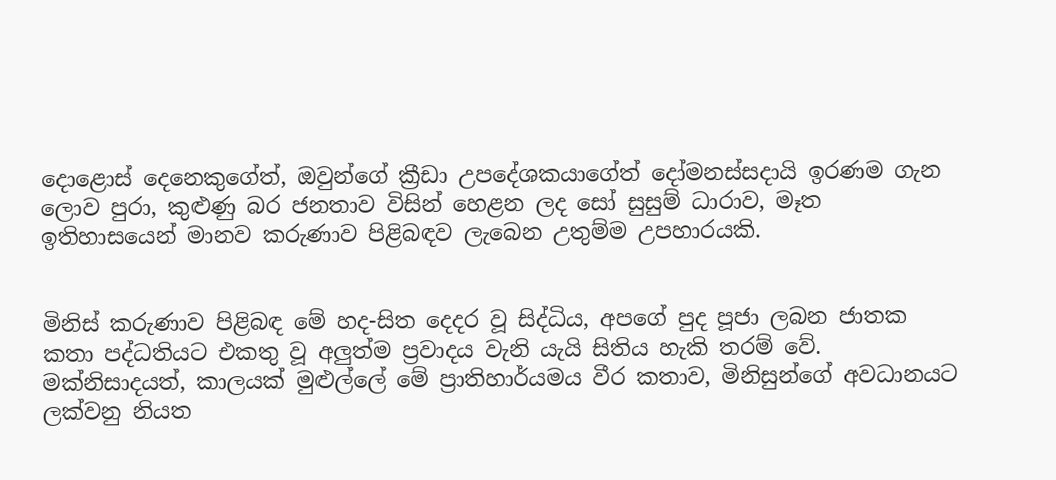දොළොස් දෙනෙකුගේත්, ඔවුන්ගේ ක්‍රීඩා උපදේශකයාගේත් දෝමනස්සදායි ඉරණම ගැන ලොව පුරා, කුළුණු බර ජනතාව විසින් හෙළන ලද සෝ සුසුම් ධාරාව, මෑත ඉතිහාසයෙන් මානව කරුණාව පිළිබඳව ලැබෙන උතුම්ම උපහාරයකි.


මිනිස් කරුණාව පිළිබඳ මේ හද-සිත දෙදර වූ සිද්ධිය, අපගේ පුද පූජා ලබන ජාතක කතා පද්ධතියට එකතු වූ අලුත්ම ප්‍රවාදය වැනි යැයි සිතිය හැකි තරම් වේ. මක්නිසාදයත්, කාලයක් මුළුල්ලේ මේ ප්‍රාතිහාර්යමය වීර කතාව, මිනිසුන්ගේ අවධානයට ලක්වනු නියත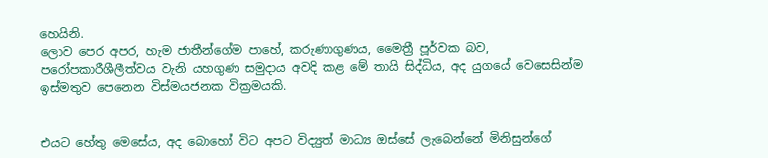හෙයිනි.
ලොව පෙර අපර, හැම ජාතීන්ගේම පාහේ, කරුණාගුණය, මෛත්‍රී පූර්වක බව, පරෝපකාරීශීලීත්වය වැනි යහගුණ සමුදාය අවදි කළ මේ තායි සිද්ධිය, අද යුගයේ වෙසෙසින්ම ඉස්මතුව පෙනෙන විස්මයජනක වික්‍රමයකි.


එයට හේතු මෙසේය, අද බොහෝ විට අපට විද්‍යුත් මාධ්‍ය ඔස්සේ ලැබෙන්නේ මිනිසුන්ගේ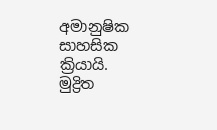අමානුෂික සාහසික ක්‍රියායි. මුද්‍රිත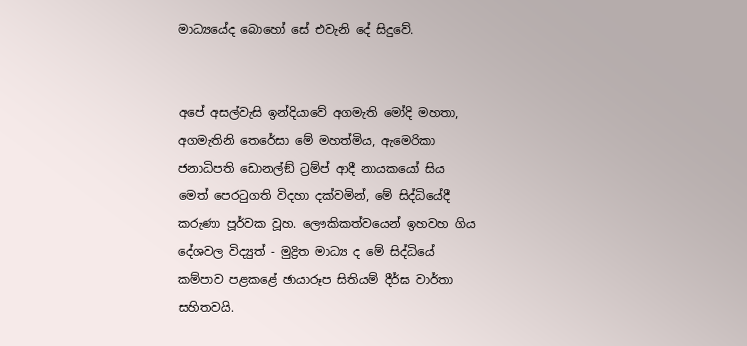මාධ්‍යයේද බොහෝ සේ එවැනි දේ සිදුවේ.


අපේ අසල්වැසි ඉන්දියාවේ අගමැති මෝදි මහතා, අගමැතිනි තෙරේසා මේ මහත්මිය, ඇමෙරිකා ජනාධිපති ඩොනල්ඞ් ට්‍රම්ප් ආදී නායකයෝ සිය මෙත් පෙරටුගති විදහා දක්වමින්, මේ සිද්ධියේදී කරුණා පූර්වක වූහ. ලෞකිකත්වයෙන් ඉහවහ ගිය දේශවල විද්‍යුත් - මුද්‍රිත මාධ්‍ය ද මේ සිද්ධියේ කම්පාව පළකළේ ඡායාරූප සිතියම් දීර්ඝ වාර්තා සහිතවයි.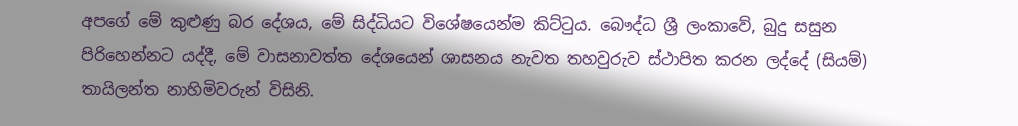අපගේ මේ කුළුණු බර දේශය, මේ සිද්ධියට විශේෂයෙන්ම කිට්ටුය. බෞද්ධ ශ්‍රී ලංකාවේ, බුදු සසුන පිරිහෙන්නට යද්දී, මේ වාසනාවත්ත දේශයෙන් ශාසනය නැවත තහවුරුව ස්ථාපිත කරන ලද්දේ (සියම්) තායිලන්ත නාහිමිවරුන් විසිනි.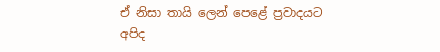ඒ නිසා තායි ලෙන් පෙළේ ප්‍රවාදයට අපිද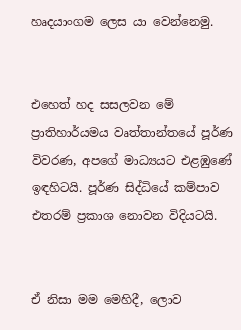හෘදයාංගම ලෙස යා වෙන්නෙමු.


එහෙත් හද සසලවන මේ ප්‍රාතිහාර්යමය වෘත්තාන්තයේ පූර්ණ විවරණ, අපගේ මාධ්‍යයට එළඹුණේ ඉඳහිටයි. පූර්ණ සිද්ධියේ කම්පාව එතරම් ප්‍රකාශ නොවන විදියටයි.


ඒ නිසා මම මෙහිදී, ලොව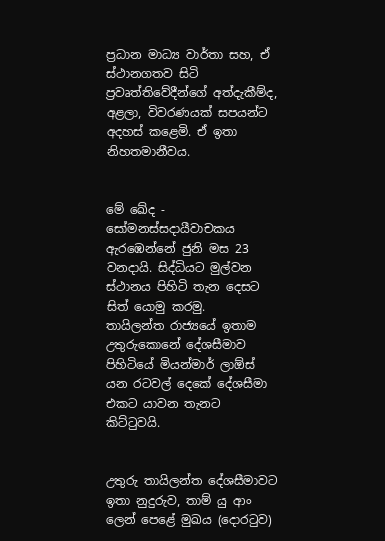ප්‍රධාන මාධ්‍ය වාර්තා සහ, ඒ ස්ථානගතව සිටි ප්‍රවෘත්තිවේදීන්ගේ අත්දැකීම්ද, අළලා, විවරණයක් සපයන්ට අදහස් කළෙමි. ඒ ඉතා නිහතමානීවය.


මේ ඛේද - සෝමනස්සදායීවාචකය ඇරඹෙන්නේ ජුනි මස 23 වනදායි. සිද්ධියට මුල්වන ස්ථානය පිහිටි තැන දෙසට සිත් යොමු කරමු.
තායිලන්ත රාජ්‍යයේ ඉතාම උතුරුකොනේ දේශසීමාව පිහිටියේ මියන්මාර් ලාඕස් යන රටවල් දෙකේ දේශසීමා එකට යාවන තැනට කිට්ටුවයි.


උතුරු තායිලන්ත දේශසීමාවට ඉතා නුදුරුව, තාම් යු ආං ලෙන් පෙළේ මුඛය (දොරටුව)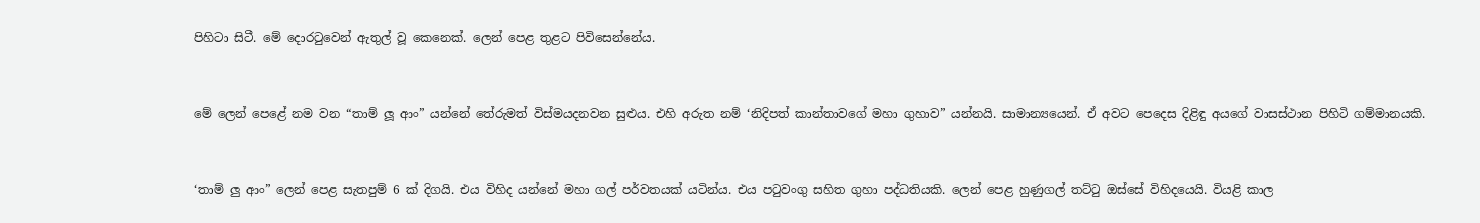පිහිටා සිටී. මේ දොරටුවෙන් ඇතුල් වූ කෙනෙක්. ලෙන් පෙළ තුළට පිවිසෙන්නේය.


මේ ලෙන් පෙළේ නම වන “තාම් ලූ ආං” යන්නේ තේරුමත් විස්මයදනවන සුළුය. එහි අරුත නම් ‘නිදිපත් කාන්තාවගේ මහා ගුහාව” යන්නයි. සාමාන්‍යයෙන්. ඒ අවට පෙදෙස දිළිඳු අයගේ වාසස්ථාන පිහිටි ගම්මානයකි.


‘තාම් ලු ආං” ලෙන් පෙළ සැතපුම් 6 ක් දිගයි. එය විහිද යන්නේ මහා ගල් පර්වතයක් යටින්ය. එය පටුවංගු සහිත ගුහා පද්ධතියකි. ලෙන් පෙළ හුණුගල් තට්ටු ඔස්සේ විහිදයෙයි. වියළි කාල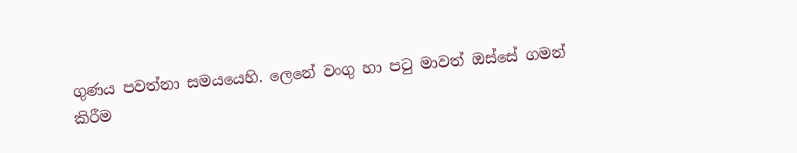ගුණය පවත්නා සමයයෙහි. ලෙනේ වංගු හා පටු මාවත් ඔස්සේ ගමන් කිරීම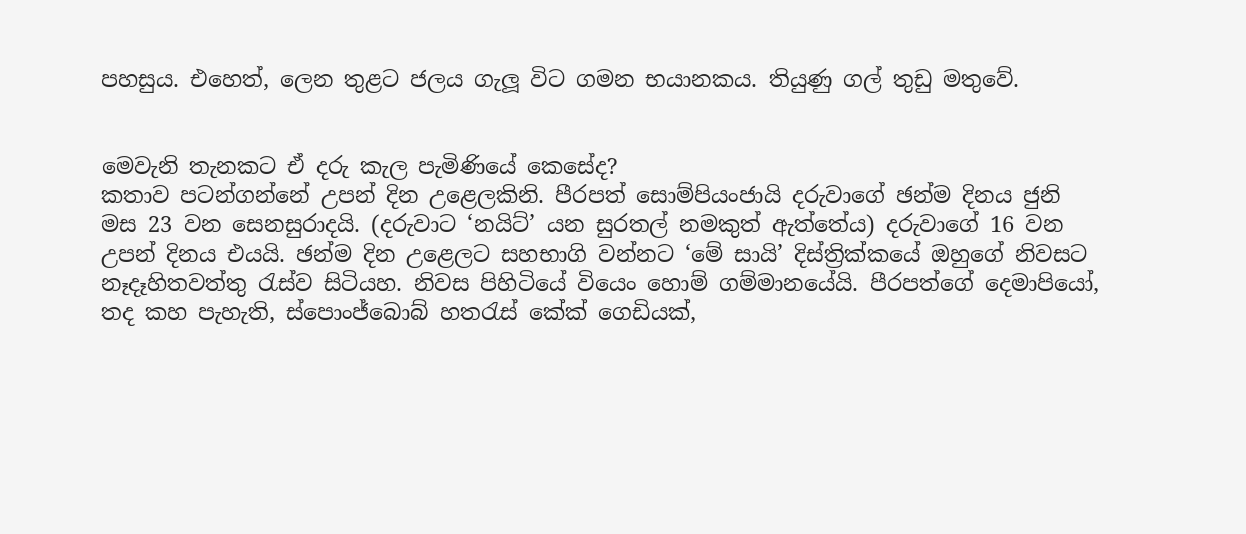පහසුය. එහෙත්, ලෙන තුළට ජලය ගැලූ විට ගමන භයානකය. තියුණු ගල් තුඩු මතුවේ.


මෙවැනි තැනකට ඒ දරු කැල පැමිණියේ කෙසේද?
කතාව පටන්ගන්නේ උපන් දින උළෙලකිනි. පීරපත් සොම්පියංජායි දරුවාගේ ඡන්ම දිනය ජුනි මස 23 වන සෙනසුරාදයි. (දරුවාට ‘නයිට්’ යන සුරතල් නමකුත් ඇත්තේය) දරුවාගේ 16 වන උපන් දිනය එයයි. ඡන්ම දින උළෙලට සහභාගි වන්නට ‘මේ සායි’ දිස්ත්‍රික්කයේ ඔහුගේ නිවසට නෑදෑහිතවත්තු රැස්ව සිටියහ. නිවස පිහිටියේ වියෙං හොම් ගම්මානයේයි. පීරපත්ගේ දෙමාපියෝ, තද කහ පැහැති, ස්පොංජ්බොබ් හතරැස් කේක් ගෙඩියක්,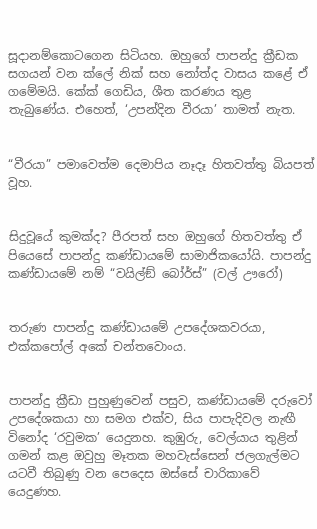සූදානම්කොටගෙන සිටියහ. ඔහුගේ පාපන්දු ක්‍රීඩක සගයන් වන ක්ලේ නික් සහ නෝත්ද වාසය කළේ ඒ ගමේමයි. කේක් ගෙඩිය, ශීත කරණය තුළ තැබුණේය. එහෙත්, ‘උපන්දින වීරයා’ තාමත් නැත.


“වීරයා” පමාවෙත්ම දෙමාපිය නෑදෑ හිතවත්තු බියපත් වූහ.


සිදුවූයේ කුමක්ද? පීරපත් සහ ඔහුගේ හිතවත්තු ඒ පියෙසේ පාපන්දු කණ්ඩායමේ සාමාජිකයෝයි. පාපන්දු කණ්ඩායමේ නම් “වයිල්ඞ් බෝර්ස්” (වල් ඌරෝ)


තරුණ පාපන්දු කණ්ඩායමේ උපදේශකවරයා, එක්කපෝල් අකේ චන්තවොංය.


පාපන්දු ක්‍රීඩා පුහුණුවෙන් පසුව, කණ්ඩායමේ දරුවෝ උපදේශකයා හා සමග එක්ව, සිය පාපැදිවල නැඟී විනෝද ‘රවුමක’ යෙදුනහ. කුඹුරු, වෙල්යාය තුළින් ගමන් කළ ඔවුහු මෑතක මහවැස්සෙන් ජලගැල්මට යටවී තිබුණු වන පෙදෙස ඔස්සේ චාරිකාවේ යෙදුණහ.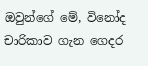ඔවුන්ගේ මේ, විනෝද චාරිකාව ගැන ගෙදර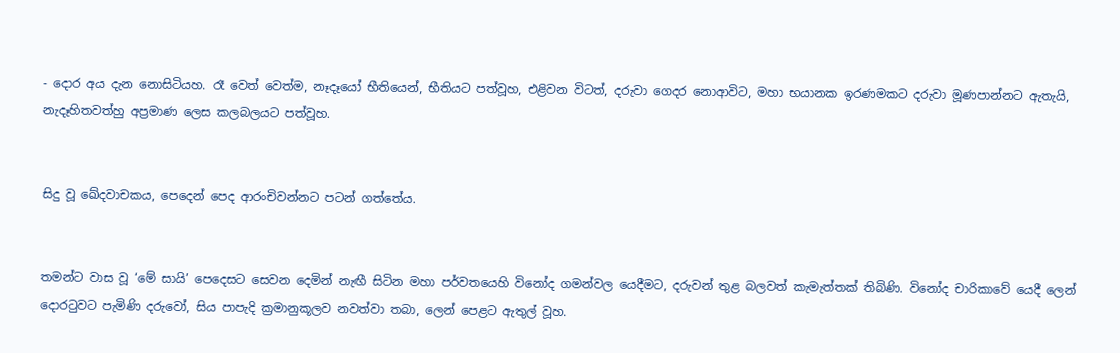- දොර අය දැන නොසිටියහ. රෑ වෙත් වෙත්ම, නෑදෑයෝ භීතියෙන්, භීතියට පත්වූහ, එළිවන විටත්, දරුවා ගෙදර නොආවිට, මහා භයානක ඉරණමකට දරුවා මූණපාන්නට ඇතැයි, නැදෑහිතවත්හු අප්‍රමාණ ලෙස කලබලයට පත්වූහ.


සිදු වූ ඛේදවාචකය, පෙදෙන් පෙද ආරංචිවන්නට පටන් ගත්තේය.


තමන්ට වාස වූ ‘මේ සායි’ පෙදෙසට සෙවන දෙමින් නැඟී සිටින මහා පර්වතයෙහි විනෝද ගමන්වල යෙදීමට, දරුවන් තුළ බලවත් කැමැත්තක් තිබිණි. විනෝද චාරිකාවේ යෙදී ලෙන් දොරටුවට පැමිණි දරුවෝ, සිය පාපැදි ක්‍රමානුකූලව නවත්වා තබා, ලෙන් පෙළට ඇතුල් වූහ.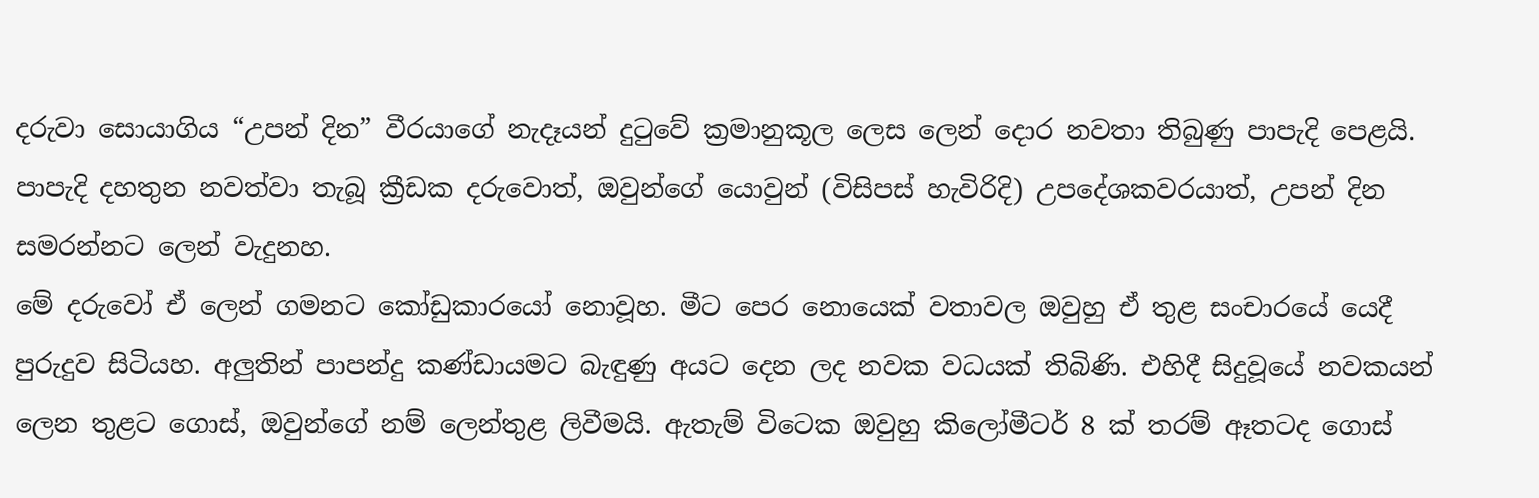දරුවා සොයාගිය “උපන් දින” වීරයාගේ නැදෑයන් දුටුවේ ක්‍රමානුකූල ලෙස ලෙන් දොර නවතා තිබුණු පාපැදි පෙළයි. පාපැදි දහතුන නවත්වා තැබූ ක්‍රීඩක දරුවොත්, ඔවුන්ගේ යොවුන් (විසිපස් හැවිරිදි) උපදේශකවරයාත්, උපන් දින සමරන්නට ලෙන් වැදුනහ.
මේ දරුවෝ ඒ ලෙන් ගමනට කෝඩුකාරයෝ නොවූහ. මීට පෙර නොයෙක් වතාවල ඔවුහු ඒ තුළ සංචාරයේ යෙදී පුරුදුව සිටියහ. අලුතින් පාපන්දු කණ්ඩායමට බැඳුණු අයට දෙන ලද නවක වධයක් තිබිණි. එහිදී සිදුවූයේ නවකයන් ලෙන තුළට ගොස්, ඔවුන්ගේ නම් ලෙන්තුළ ලිවීමයි. ඇතැම් විටෙක ඔවුහු කිලෝමීටර් 8 ක් තරම් ඈතටද ගොස්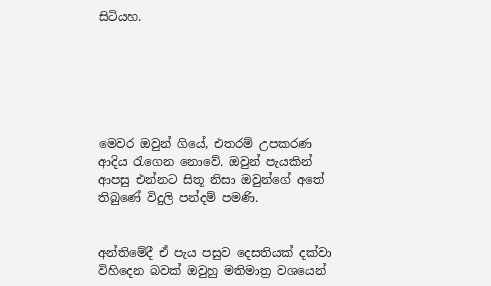සිටියහ.






මෙවර ඔවුන් ගියේ, එතරම් උපකරණ ආදිය රැගෙන නොවේ. ඔවුන් පැයකින් ආපසු එන්නට සිතූ නිසා ඔවුන්ගේ අතේ තිබුණේ විදුලි පන්දම් පමණි.


අන්තිමේදී ඒ පැය පසුව දෙසතියක් දක්වා විහිදෙන බවක් ඔවුහු මතිමාත්‍ර වශයෙන්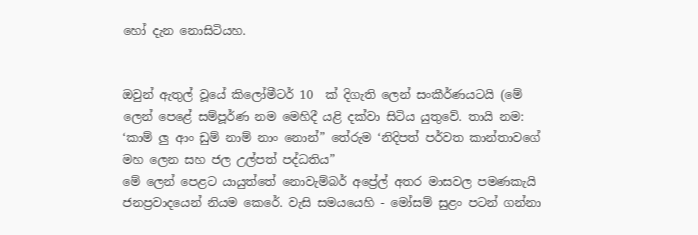හෝ දැන නොසිටියහ.


ඔවුන් ඇතුල් වූයේ කිලෝමීටර් 10  ක් දිගැති ලෙන් සංකීර්ණයටයි (මේ ලෙන් පෙළේ සම්පූර්ණ නම මෙහිදී යළි දක්වා සිටිය යුතුවේ. තායි නම: ‘කාම් ලු ආං ඩුම් නාම් නාං නොන්” තේරුම ‘නිදිපත් පර්වත කාන්තාවගේ මහ ලෙන සහ ජල උල්පත් පද්ධතිය”
මේ ලෙන් පෙළට යායුත්තේ නොවැම්බර් අප්‍රේල් අතර මාසවල පමණකැයි ජනප්‍රවාදයෙන් නියම කෙරේ. වැසි සමයයෙහි - මෝසම් සුළං පටන් ගන්නා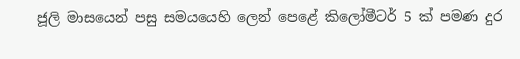ජූලි මාසයෙන් පසු සමයයෙහි ලෙන් පෙළේ කිලෝමීටර් 5 ක් පමණ දුර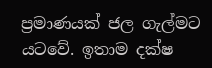ප්‍රමාණයක් ජල ගැල්මට යටවේ. ඉතාම දක්ෂ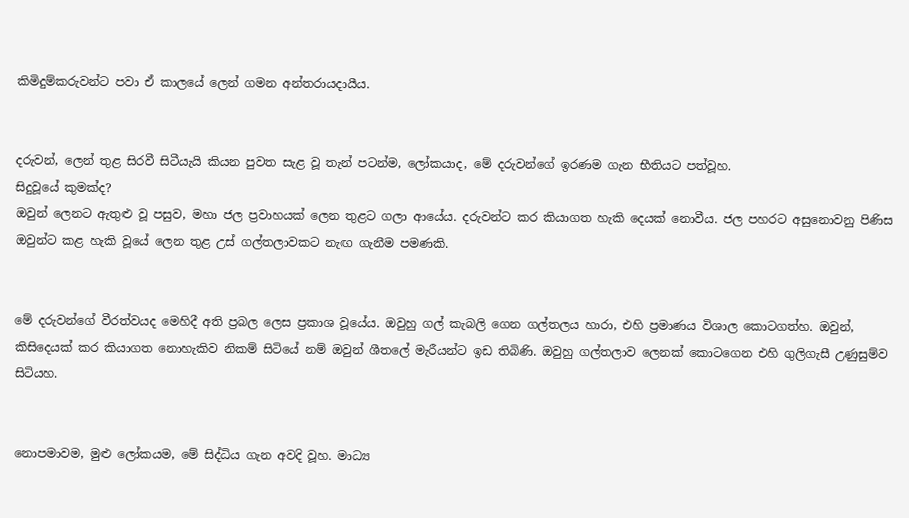කිමිදුම්කරුවන්ට පවා ඒ කාලයේ ලෙන් ගමන අන්තරායදායීය.


දරුවන්, ලෙන් තුළ සිරවී සිටීයැයි කියන පුවත සැළ වූ තැන් පටන්ම, ලෝකයාද, මේ දරුවන්ගේ ඉරණම ගැන භීතියට පත්වූහ.
සිදුවූයේ කුමක්ද?
ඔවුන් ලෙනට ඇතුළු වූ පසුව, මහා ජල ප්‍රවාහයක් ලෙන තුළට ගලා ආයේය. දරුවන්ට කර කියාගත හැකි දෙයක් නොවීය. ජල පහරට අසුනොවනු පිණිස ඔවුන්ට කළ හැකි වූයේ ලෙන තුළ උස් ගල්තලාවකට නැඟ ගැනීම පමණකි.


මේ දරුවන්ගේ වීරත්වයද මෙහිදී අති ප්‍රබල ලෙස ප්‍රකාශ වූයේය. ඔවුහු ගල් කැබලි ගෙන ගල්තලය හාරා, එහි ප්‍රමාණය විශාල කොටගත්හ. ඔවුන්, කිසිදෙයක් කර කියාගත නොහැකිව නිකම් සිටියේ නම් ඔවුන් ශීතලේ මැරීයන්ට ඉඩ තිබිණි. ඔවුහු ගල්තලාව ලෙනක් කොටගෙන එහි ගුලිගැසී උණුසුම්ව සිටියහ.


නොපමාවම, මුළු ලෝකයම, මේ සිද්ධිය ගැන අවදි වූහ. මාධ්‍ය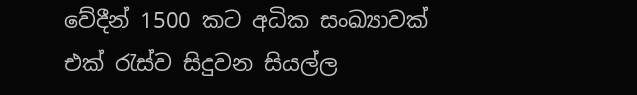වේදීන් 1500 කට අධික සංඛ්‍යාවක් එක් රැස්ව සිදුවන සියල්ල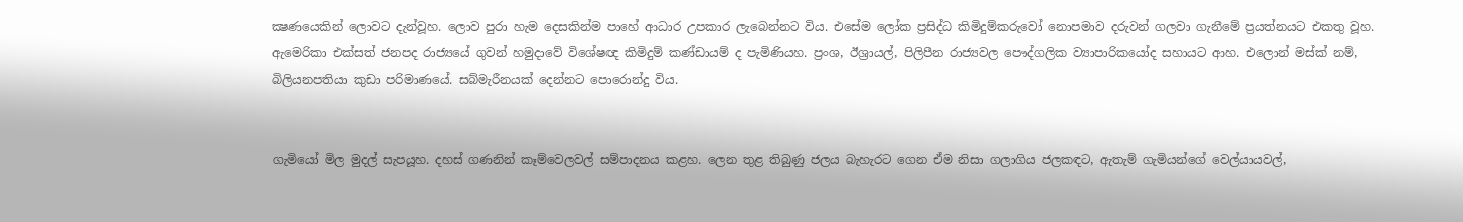ක්‍ෂණයෙකින් ලොවට දැන්වූහ. ලොව පුරා හැම දෙසකින්ම පාහේ ආධාර උපකාර ලැබෙන්නට විය. එසේම ලෝක ප්‍රසිද්ධ කිමිදුම්කරුවෝ නොපමාව දරුවන් ගලවා ගැනීමේ ප්‍රයත්නයට එකතු වූහ. ඇමෙරිකා එක්සත් ජනපද රාජ්‍යයේ ගුවන් හමුදාවේ විශේෂඥ කිමිදුම් කණ්ඩායම් ද පැමිණියහ. ප්‍රංශ, ඊශ්‍රායල්, පිලිපීන රාජ්‍යවල පෞද්ගලික ව්‍යාපාරිකයෝද සහායට ආහ. එලොන් මස්ක් නම්, බිලියනපතියා කුඩා පරිමාණයේ. සබ්මැරීනයක් දෙන්නට පොරොන්දු විය.


ගැමියෝ මිල මුදල් සැපයූහ. දහස් ගණනින් කෑම්වෙලවල් සම්පාදනය කළහ. ලෙන තුළ තිබුණු ජලය බැහැරට ගෙන ඒම නිසා ගලාගිය ජලකඳට, ඇතැම් ගැමියන්ගේ වෙල්යායවල්,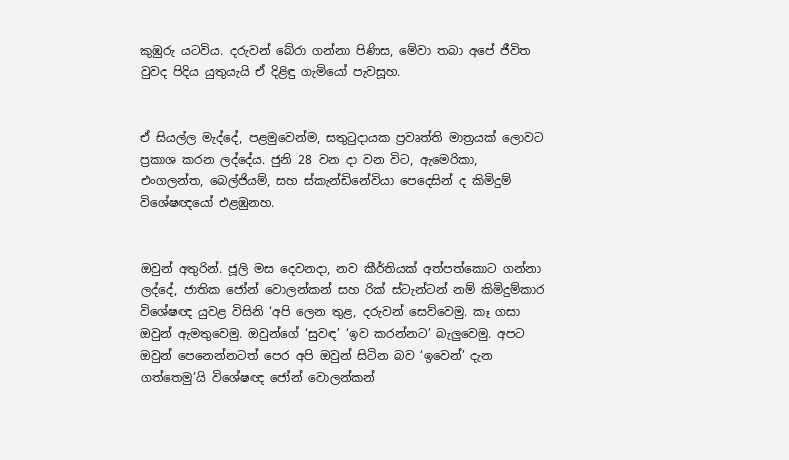කුඹුරු යටවිය. දරුවන් බේරා ගන්නා පිණිස, මේවා තබා අපේ ජීවිත වුවද පිදිය යුතුයැයි ඒ දිළිඳු ගැමියෝ පැවසූහ.


ඒ සියල්ල මැද්දේ, පළමුවෙන්ම, සතුටුදායක ප්‍රවෘත්ති මාත්‍රයක් ලොවට ප්‍රකාශ කරන ලද්දේය. ජුනි 28 වන දා වන විට, ඇමෙරිකා, එංගලන්ත, බෙල්ජියම්, සහ ස්කැන්ඩිනේවියා පෙදෙසින් ද කිමිදුම් විශේෂඥයෝ එළඹුනහ.


ඔවුන් අතුරින්. ජූලි මස දෙවනදා, නව කීර්තියක් අත්පත්කොට ගන්නා ලද්දේ, ජාතික ජෝන් වොලන්කන් සහ රික් ස්ටැන්ටන් නම් කිමිදුම්කාර විශේෂඥ යුවළ විසිනි ‘අපි ලෙන තුළ, දරුවන් සෙව්වෙමු. කෑ ගසා ඔවුන් ඇමතුවෙමු. ඔවුන්ගේ ‘සුවඳ’ ‘ඉව කරන්නට’ බැලුවෙමු. අපට ඔවුන් පෙනෙන්නටත් පෙර අපි ඔවුන් සිටින බව ‘ඉවෙන්’ දැන ගත්තෙමු’යි විශේෂඥ ජෝන් වොලන්කන්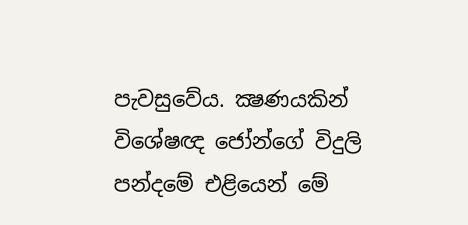පැවසුවේය. ක්‍ෂණයකින් විශේෂඥ ජෝන්ගේ විදුලි පන්දමේ එළියෙන් මේ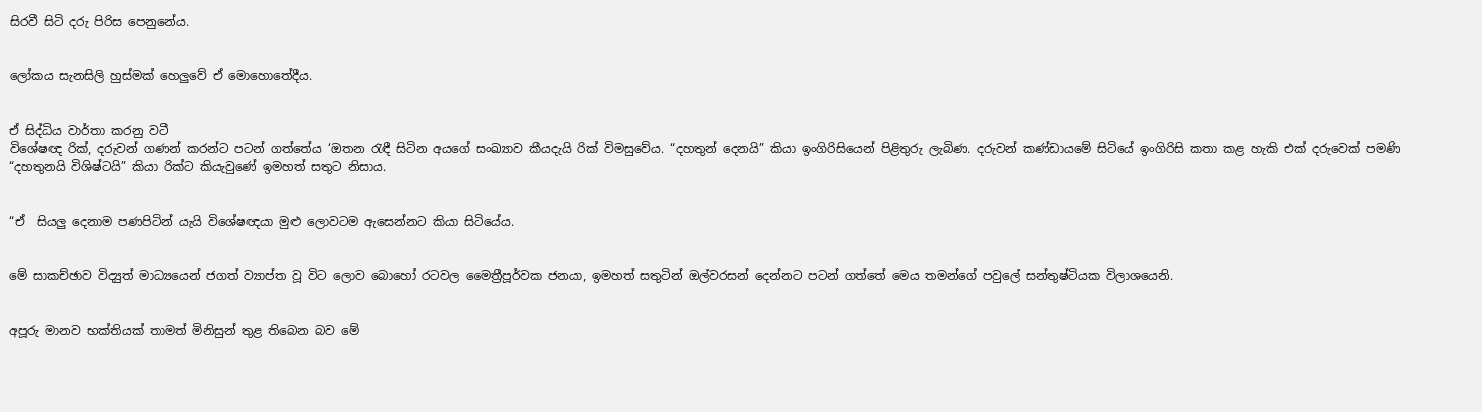සිරවී සිටි දරු පිරිස පෙනුනේය.


ලෝකය සැනසිලි හුස්මක් හෙලුවේ ඒ මොහොතේදීය.


ඒ සිද්ධිය වාර්තා කරනු වටී
විශේෂඥ රික්, දරුවන් ගණන් කරන්ට පටන් ගත්තේය ‘ඔතන රැඳී සිටින අයගේ සංඛ්‍යාව කීයදැයි රික් විමසුවේය. “දහතුන් දෙනයි” කියා ඉංගිරිසියෙන් පිළිතුරු ලැබිණ. දරුවන් කණ්ඩායමේ සිටියේ ඉංගිරිසි කතා කළ හැකි එක් දරුවෙක් පමණි “දහතුනයි විශිෂ්ටයි” කියා රික්ට කියැවුණේ ඉමහත් සතුට නිසාය.


“ඒ  සියලු දෙනාම පණපිටින් යැයි විශේෂඥයා මුළු ලොවටම ඇසෙන්නට කියා සිටියේය.


මේ සාකච්ඡාව විද්‍යුත් මාධ්‍යයෙන් ජගත් ව්‍යාප්ත වූ විට ලොව බොහෝ රටවල මෛත්‍රීපූර්වක ජනයා, ඉමහත් සතුටින් ඔල්වරසන් දෙන්නට පටන් ගත්තේ මෙය තමන්ගේ පවුලේ සන්තුෂ්ටියක විලාශයෙනි.


අපූරු මානව භක්තියක් තාමත් මිනිසුන් තුළ තිබෙන බව මේ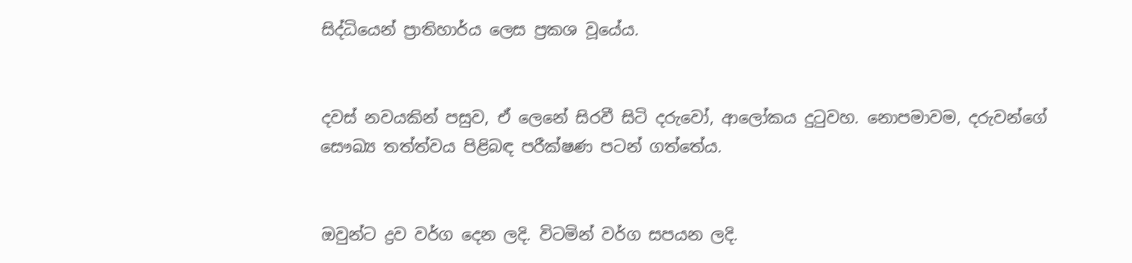සිද්ධියෙන් ප්‍රාතිහාර්ය ලෙස ප්‍රකශ වූයේය.


දවස් නවයකින් පසුව, ඒ ලෙනේ සිරවී සිටි දරුවෝ, ආලෝකය දුටුවහ. නොපමාවම, දරුවන්ගේ සෞඛ්‍ය තත්ත්වය පිළිබඳ පරීක්ෂණ පටන් ගත්තේය.


ඔවුන්ට ද්‍රව වර්ග දෙන ලදි. විටමින් වර්ග සපයන ලදි.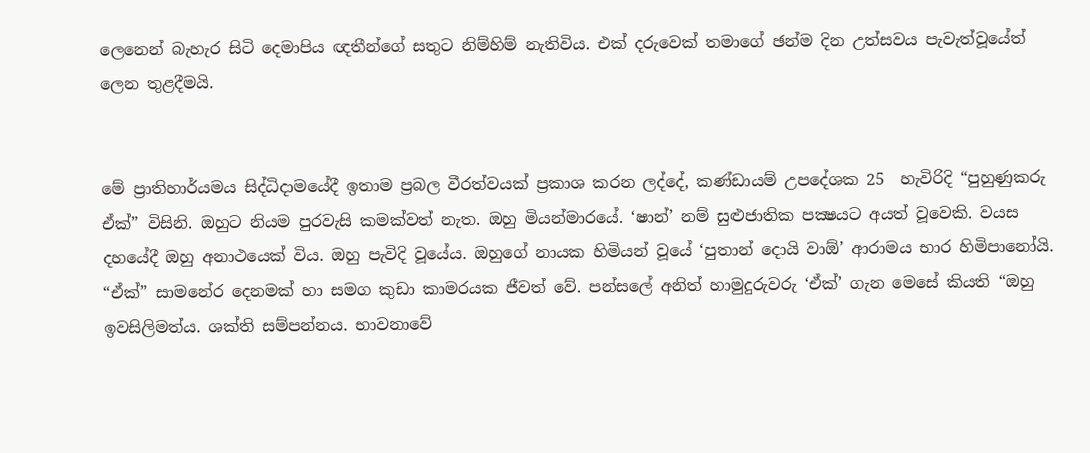ලෙනෙන් බැහැර සිටි දෙමාපිය ඥතීන්ගේ සතුට නිම්හිම් නැතිවිය. එක් දරුවෙක් තමාගේ ඡන්ම දින උත්සවය පැවැත්වූයේත් ලෙන තුළදීමයි.


මේ ප්‍රාතිහාර්යමය සිද්ධිදාමයේදී ඉතාම ප්‍රබල වීරත්වයක් ප්‍රකාශ කරන ලද්දේ, කණ්ඩායම් උපදේශක 25  හැවිරිදි “පුහුණුකරු ඒක්” විසිනි. ඔහුට නියම පුරවැසි කමක්වත් නැත. ඔහු මියන්මාරයේ. ‘ෂාන්’ නම් සුළුජාතික පක්‍ෂයට අයත් වූවෙකි. වයස දහයේදී ඔහු අනාථයෙක් විය. ඔහු පැවිදි වූයේය. ඔහුගේ නායක හිමියන් වූයේ ‘පුතාන් දොයි වාඕ’ ආරාමය භාර හිමිපානෝයි. “ඒක්” සාමනේර දෙනමක් හා සමග කුඩා කාමරයක ජීවත් වේ. පන්සලේ අනිත් හාමුදුරුවරු ‘ඒක්’ ගැන මෙසේ කියති “ඔහු ඉවසිලිමත්ය. ශක්ති සම්පන්නය. භාවනාවේ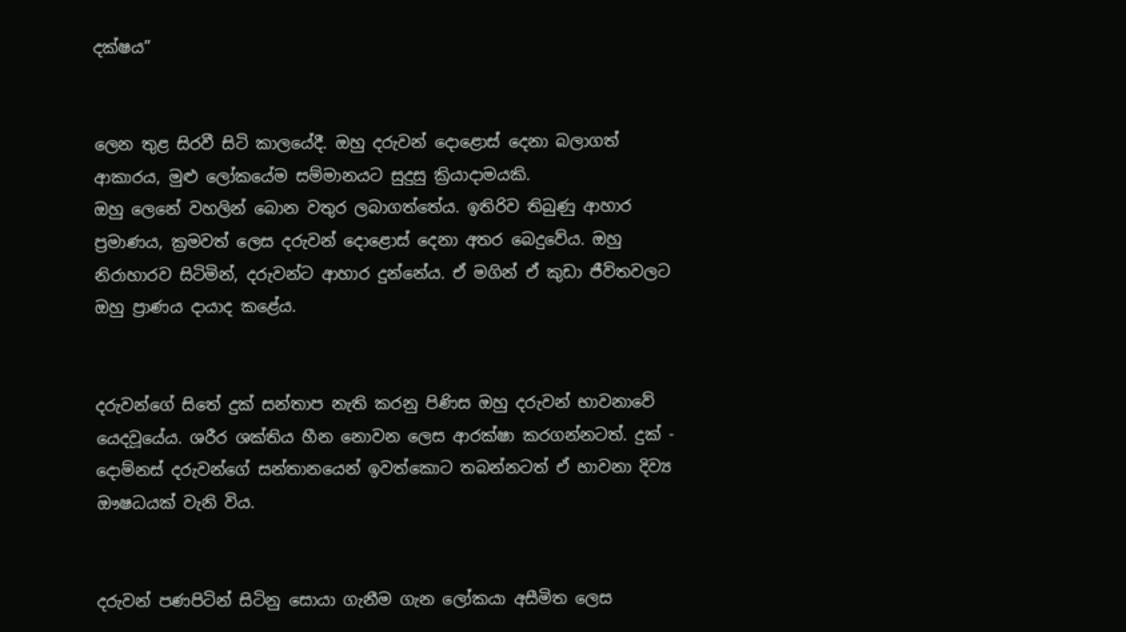දක්ෂය”


ලෙන තුළ සිරවී සිටි කාලයේදී. ඔහු දරුවන් දොළොස් දෙනා බලාගත් ආකාරය, මුළු ලෝකයේම සම්මානයට සුදුසු ක්‍රියාදාමයකි.
ඔහු ලෙනේ වහලින් බොන වතුර ලබාගත්තේය. ඉතිරිව තිබුණු ආහාර ප්‍රමාණය, ක්‍රමවත් ලෙස දරුවන් දොළොස් දෙනා අතර බෙදුවේය. ඔහු නිරාහාරව සිටිමින්, දරුවන්ට ආහාර දුන්නේය. ඒ මගින් ඒ කුඩා ජීවිතවලට ඔහු ප්‍රාණය දායාද කළේය.


දරුවන්ගේ සිතේ දුක් සන්තාප නැති කරනු පිණිස ඔහු දරුවන් භාවනාවේ යෙදවූයේය. ශරීර ශක්තිය හීන නොවන ලෙස ආරක්ෂා කරගන්නටත්. දුක් - දොම්නස් දරුවන්ගේ සන්තානයෙන් ඉවත්කොට තබන්නටත් ඒ භාවනා දිව්‍ය ඖෂධයක් වැනි විය.


දරුවන් පණපිටින් සිටිනු සොයා ගැනීම ගැන ලෝකයා අසීමිත ලෙස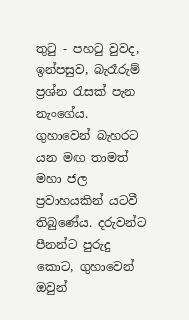තුටු - පහටු වුවද, ඉන්පසුව, බැරෑරුම් ප්‍රශ්න රැසක් පැන නැංගේය.
ගුහාවෙන් බැහරට යන මඟ තාමත් මහා ජල ප්‍රවාහයකින් යටවී තිබුණේය. දරුවන්ට පීනන්ට පුරුදු කොට, ගුහාවෙන් ඔවුන්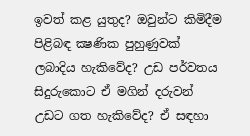ඉවත් කළ යුතුද? ඔවුන්ට කිමිදීම පිළිබඳ ක්‍ෂණික පුහුණුවක් ලබාදිය හැකිවේද? උඩ පර්වතය සිදුරුකොට ඒ මගින් දරුවන් උඩට ගත හැකිවේද? ඒ සඳහා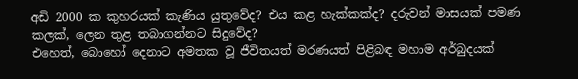අඩි 2000 ක කුහරයක් කැණිය යුතුවේද? එය කළ හැක්කක්ද? දරුවන් මාසයක් පමණ කලක්, ලෙන තුළ තබාගන්නට සිදුවේද?
එහෙත්, බොහෝ දෙනාට අමතක වූ ජීවිතයත් මරණයත් පිළිබඳ මහාම අර්බුදයක්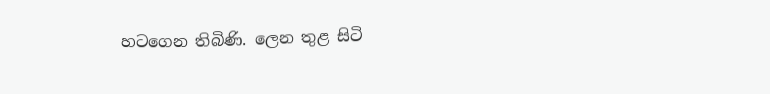හටගෙන තිබිණි. ලෙන තුළ සිටි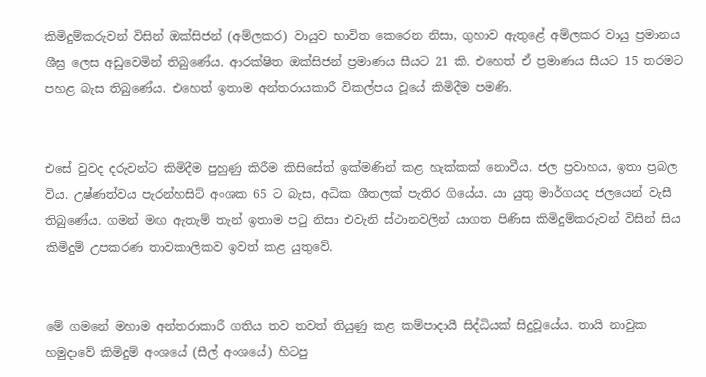කිමිදුම්කරුවන් විසින් ඔක්සිජන් (අම්ලකර) වායුව භාවිත කෙරෙන නිසා, ගුහාව ඇතුළේ අම්ලකර වායු ප්‍රමානය ශීඝ්‍ර ලෙස අඩුවෙමින් තිබුණේය. ආරක්ෂිත ඔක්සිජන් ප්‍රමාණය සීයට 21 කි. එහෙත් ඒ ප්‍රමාණය සීයට 15 තරමට පහළ බැස තිබුණේය. එහෙත් ඉතාම අන්තරායකාරී විකල්පය වූයේ කිමිදීම පමණි.


එසේ වුවද දරුවන්ට කිමිදීම පුහුණු කිරීම කිසිසේත් ඉක්මණින් කළ හැක්කක් නොවීය. ජල ප්‍රවාහය, ඉතා ප්‍රබල විය. උෂ්ණත්වය පැරන්හසිට් අංශක 65 ට බැස, අධික ශීතලක් පැතිර ගියේය. යා යුතු මාර්ගයද ජලයෙන් වැසී තිබුණේය. ගමන් මඟ ඇතැම් තැන් ඉතාම පටු නිසා එවැනි ස්ථානවලින් යාගත පිණිස කිමිදුම්කරුවන් විසින් සිය කිමිදුම් උපකරණ තාවකාලිකව ඉවත් කළ යුතුවේ.


මේ ගමනේ මහාම අන්තරාකාරී ගතිය තව තවත් තියුණු කළ කම්පාදායී සිද්ධියක් සිදුවූයේය. තායි නාවුක හමුදාවේ කිමිදුම් අංශයේ (සීල් අංශයේ) හිටපු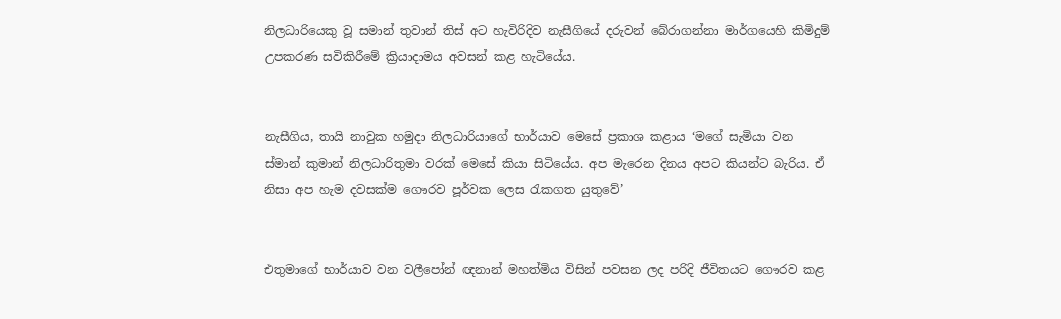නිලධාරියෙකු වූ සමාන් තුවාන් තිස් අට හැවිරිදිව නැසීගියේ දරුවන් බේරාගන්නා මාර්ගයෙහි කිමිදුම් උපකරණ සවිකිරීමේ ක්‍රියාදාමය අවසන් කළ හැටියේය.


නැසීගිය, තායි නාවුක හමුදා නිලධාරියාගේ භාර්යාව මෙසේ ප්‍රකාශ කළාය ‘මගේ සැමියා වන ස්මාන් කුමාන් නිලධාරිතුමා වරක් මෙසේ කියා සිටියේය. අප මැරෙන දිනය අපට කියන්ට බැරිය. ඒ නිසා අප හැම දවසක්ම ගෞරව පූර්වක ලෙස රැකගත යුතුවේ’


එතුමාගේ භාර්යාව වන වලීපෝන් ඥනාන් මහත්මිය විසින් පවසන ලද පරිදි ජීවිතයට ගෞරව කළ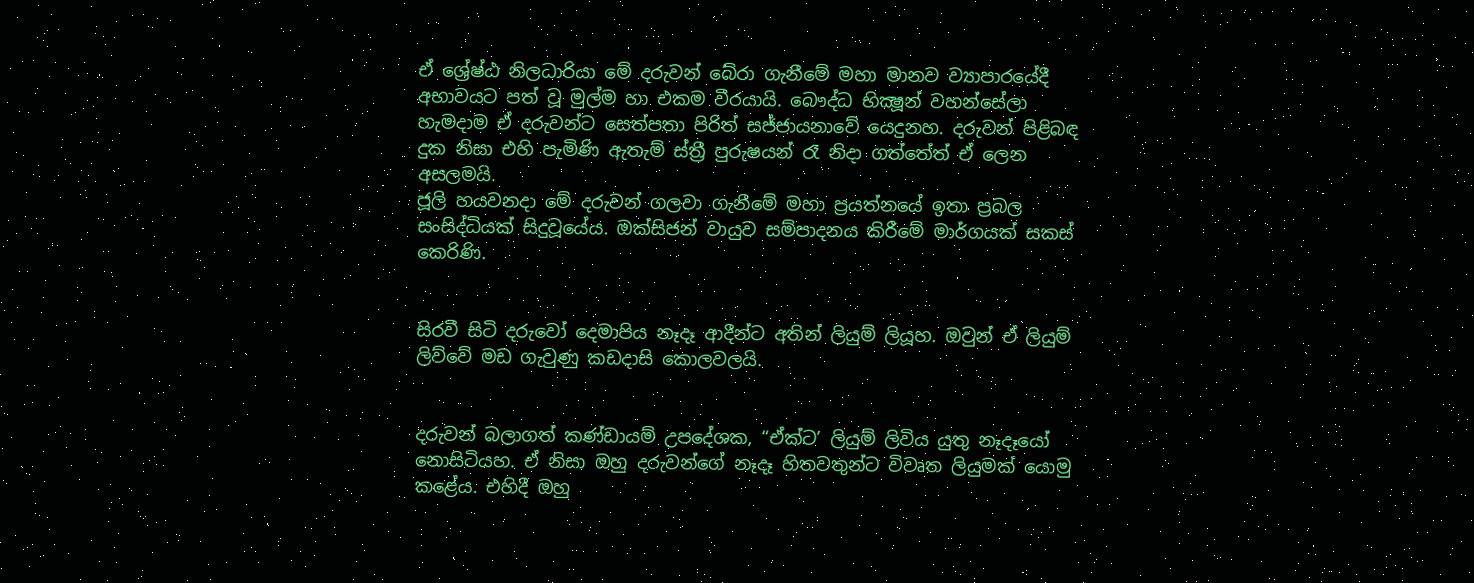ඒ ශ්‍රේෂ්ඨ නිලධාරියා මේ දරුවන් බේරා ගැනීමේ මහා මානව ව්‍යාපාරයේදී අභාවයට පත් වූ මුල්ම හා එකම වීරයායි. බෞද්ධ භික්‍ෂූන් වහන්සේලා හැමදාම ඒ දරුවන්ට සෙත්පතා පිරිත් සජ්ජායනාවේ යෙදුනහ. දරුවන් පිළිබඳ දුක නිසා එහි පැමිණි ඇතැම් ස්ත්‍රී පුරුෂයන් රෑ නිදා ගත්තේත් ඒ ලෙන අසලමයි.
ජූලි හයවනදා මේ දරුවන් ගලවා ගැනීමේ මහා ප්‍රයත්නයේ ඉතා ප්‍රබල සංසිද්ධියක් සිදුවූයේය. ඔක්සිජන් වායුව සම්පාදනය කිරීමේ මාර්ගයක් සකස් කෙරිණි.


සිරවී සිටි දරුවෝ දෙමාපිය නෑදෑ ආදීන්ට අතින් ලියුම් ලියූහ. ඔවුන් ඒ ලියුම් ලිව්වේ මඩ ගැවුණු කඩදාසි කොලවලයි.


දරුවන් බලාගත් කණ්ඩායම් උපදේශක, “ඒක්ට’ ලියුම් ලිවිය යුතු නෑදෑයෝ නොසිටියහ. ඒ නිසා ඔහු දරුවන්ගේ නෑදෑ හිතවතුන්ට විවෘත ලියුමක් යොමු කළේය. එහිදී ඔහු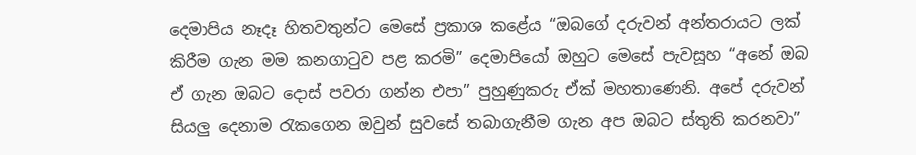දෙමාපිය නෑදෑ හිතවතුන්ට මෙසේ ප්‍රකාශ කළේය “ඔබගේ දරුවන් අන්තරායට ලක් කිරීම ගැන මම කනගාටුව පළ කරමි” දෙමාපියෝ ඔහුට මෙසේ පැවසූහ “අනේ ඔබ ඒ ගැන ඔබට දොස් පවරා ගන්න එපා” පුහුණුකරු ඒක් මහතාණෙනි. අපේ දරුවන් සියලු දෙනාම රැකගෙන ඔවුන් සුවසේ තබාගැනීම ගැන අප ඔබට ස්තුති කරනවා”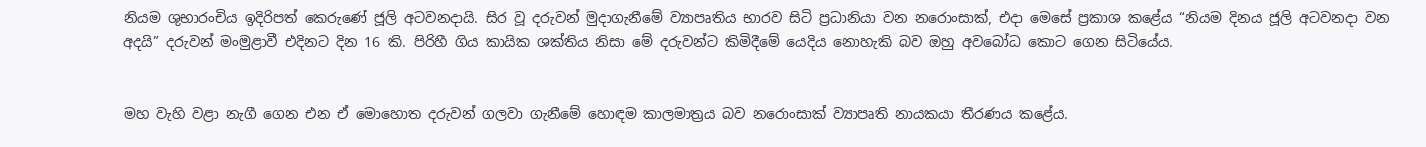නියම ශුභාරංචිය ඉදිරිපත් කෙරුණේ ජූලි අටවනදායි. සිර වූ දරුවන් මුදාගැනීමේ ව්‍යාපෘතිය භාරව සිටි ප්‍රධානියා වන නරොංසාක්, එදා මෙසේ ප්‍රකාශ කළේය “නියම දිනය ජූලි අටවනදා වන අදයි” දරුවන් මංමුළාවී එදිනට දින 16 කි. පිරිහී ගිය කායික ශක්තිය නිසා මේ දරුවන්ට කිමිදීමේ යෙදිය නොහැකි බව ඔහු අවබෝධ කොට ගෙන සිටියේය.


මහ වැහි වළා නැගී ගෙන එන ඒ මොහොත දරුවන් ගලවා ගැනීමේ හොඳම කාලමාත්‍රය බව නරොංසාක් ව්‍යාපෘති නායකයා තීරණය කළේය.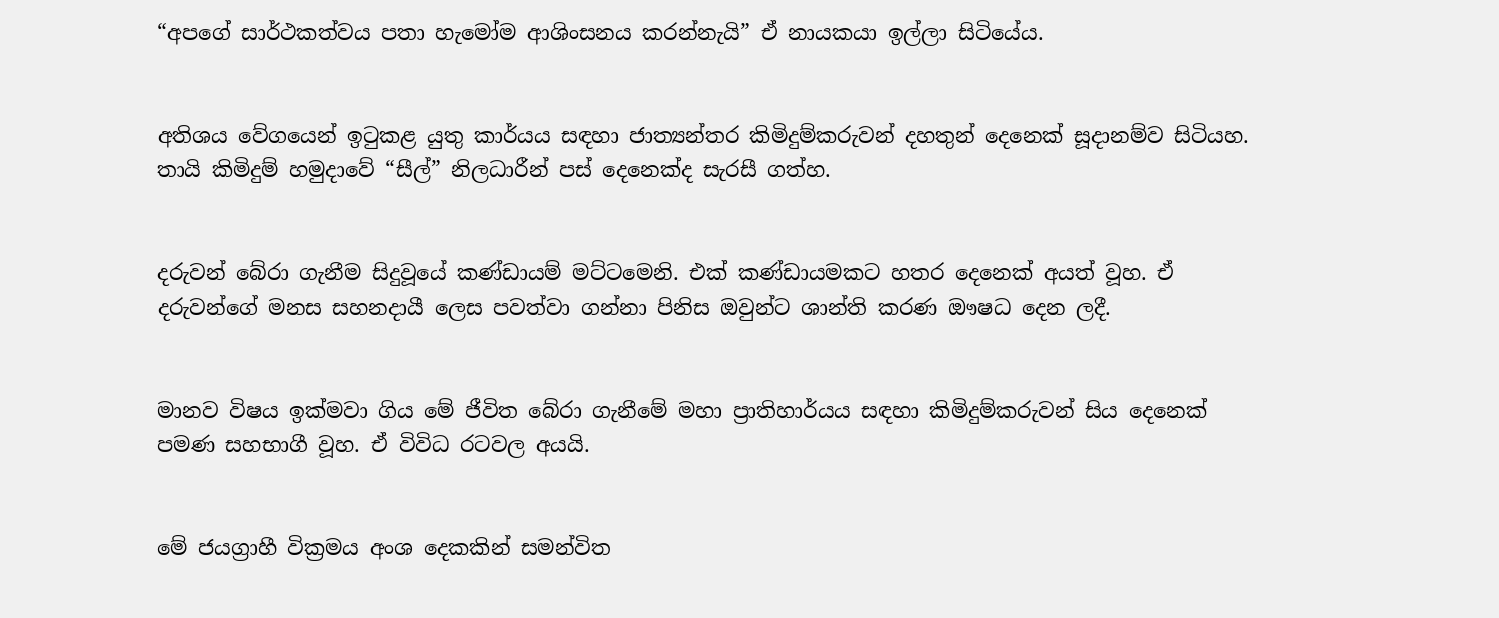“අපගේ සාර්ථකත්වය පතා හැමෝම ආශිංසනය කරන්නැයි” ඒ නායකයා ඉල්ලා සිටියේය.


අතිශය වේගයෙන් ඉටුකළ යුතු කාර්යය සඳහා ජාත්‍යන්තර කිමිදුම්කරුවන් දහතුන් දෙනෙක් සූදානම්ව සිටියහ. තායි කිමිදුම් හමුදාවේ “සීල්” නිලධාරීන් පස් දෙනෙක්ද සැරසී ගත්හ.


දරුවන් බේරා ගැනීම සිදුවූයේ කණ්ඩායම් මට්ටමෙනි. එක් කණ්ඩායමකට හතර දෙනෙක් අයත් වූහ. ඒ දරුවන්ගේ මනස සහනදායී ලෙස පවත්වා ගන්නා පිනිස ඔවුන්ට ශාන්ති කරණ ඖෂධ දෙන ලදී.


මානව විෂය ඉක්මවා ගිය මේ ජීවිත බේරා ගැනීමේ මහා ප්‍රාතිහාර්යය සඳහා කිමිදුම්කරුවන් සිය දෙනෙක් පමණ සහභාගී වූහ. ඒ විවිධ රටවල අයයි.


මේ ජයග්‍රාහී වික්‍රමය අංශ දෙකකින් සමන්විත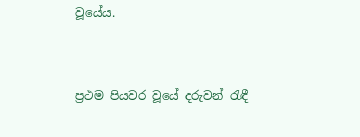වූයේය.


ප්‍රථම පියවර වූයේ දරුවන් රැඳී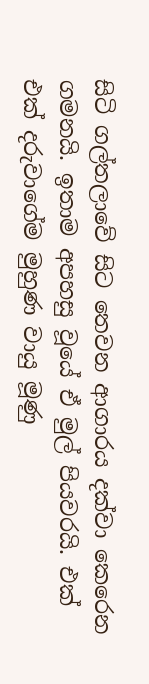සිටි ගල්තලාවේ සිට තෙවන ආගාරය දක්වා කෙරෙන ගමනයි. ඉතාම අපහසු වූයේ ඒ මුල් පියවරයි. එක් එක් දරුවාගේම මුහුණ වායු මූණු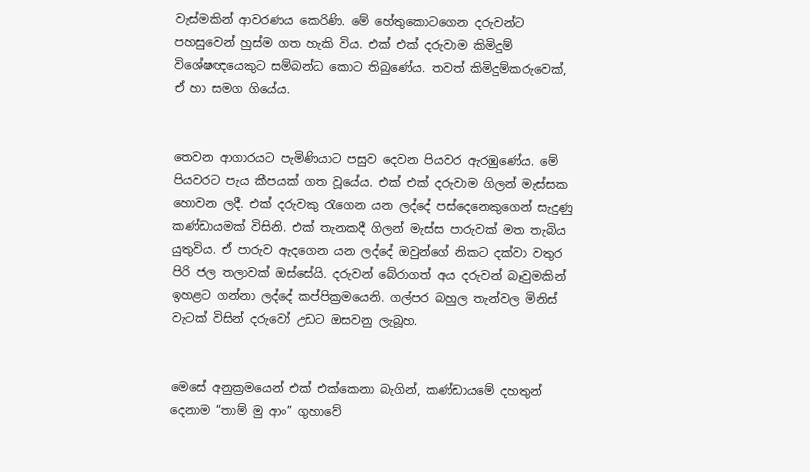වැස්මකින් ආවරණය කෙරිණි. මේ හේතුකොටගෙන දරුවන්ට පහසුවෙන් හුස්ම ගත හැකි විය. එක් එක් දරුවාම කිමිදුම් විශේෂඥයෙකුට සම්බන්ධ කොට තිබුණේය. තවත් කිමිදුම්කරුවෙක්, ඒ හා සමග ගියේය.


තෙවන ආගාරයට පැමිණියාට පසුව දෙවන පියවර ඇරඹුණේය. මේ පියවරට පැය කීපයක් ගත වූයේය. එක් එක් දරුවාම ගිලන් මැස්සක හොවන ලදී. එක් දරුවකු රැගෙන යන ලද්දේ පස්දෙනෙකුගෙන් සැදුණු කණ්ඩායමක් විසිනි. එක් තැනකදී ගිලන් මැස්ස පාරුවක් මත තැබිය යුතුවිය. ඒ පාරුව ඇදගෙන යන ලද්දේ ඔවුන්ගේ නිකට දක්වා වතුර පිරි ජල තලාවක් ඔස්සේයි. දරුවන් බේරාගත් අය දරුවන් බෑවුමකින් ඉහළට ගන්නා ලද්දේ කප්පික්‍රමයෙනි. ගල්පර බහුල තැන්වල මිනිස් වැටක් විසින් දරුවෝ උඩට ඔසවනු ලැබූහ.


මෙසේ අනුක්‍රමයෙන් එක් එක්කෙනා බැගින්, කණ්ඩායමේ දහතුන් දෙනාම “තාම් මු ආං” ගුහාවේ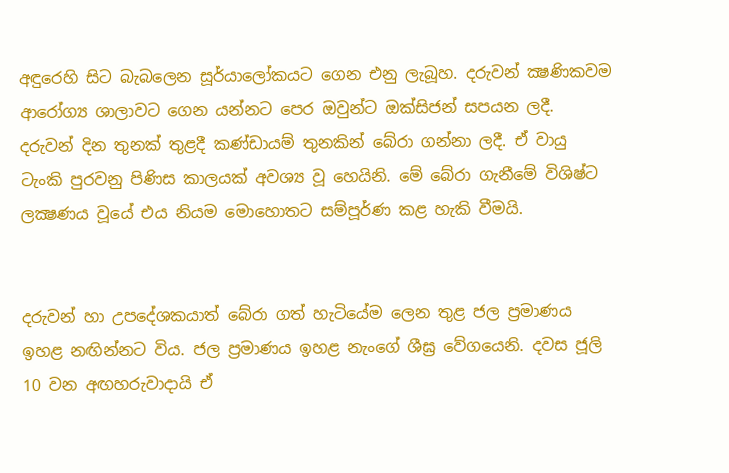අඳුරෙහි සිට බැබලෙන සූර්යාලෝකයට ගෙන එනු ලැබූහ. දරුවන් ක්‍ෂණිකවම ආරෝග්‍ය ශාලාවට ගෙන යන්නට පෙර ඔවුන්ට ඔක්සිජන් සපයන ලදී. දරුවන් දින තුනක් තුළදී කණ්ඩායම් තුනකින් බේරා ගන්නා ලදී. ඒ වායු ටැංකි පුරවනු පිණිස කාලයක් අවශ්‍ය වූ හෙයිනි. මේ බේරා ගැනීමේ විශිෂ්ට ලක්‍ෂණය වූයේ එය නියම මොහොතට සම්පූර්ණ කළ හැකි වීමයි.


දරුවන් හා උපදේශකයාත් බේරා ගත් හැටියේම ලෙන තුළ ජල ප්‍රමාණය ඉහළ නඟින්නට විය. ජල ප්‍රමාණය ඉහළ නැංගේ ශීඝ්‍ර වේගයෙනි. දවස ජූලි 10 වන අඟහරුවාදායි ඒ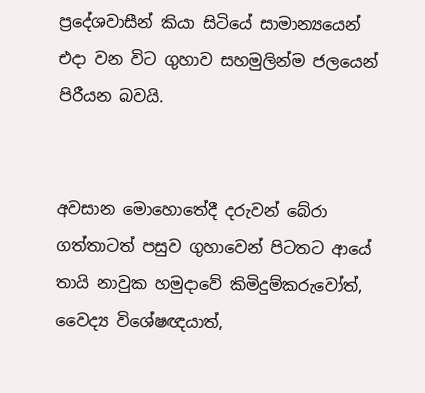ප්‍රදේශවාසීන් කියා සිටියේ සාමාන්‍යයෙන් එදා වන විට ගුහාව සහමුලින්ම ජලයෙන් පිරීයන බවයි.


අවසාන මොහොතේදී දරුවන් බේරා ගත්තාටත් පසුව ගුහාවෙන් පිටතට ආයේ තායි නාවුක හමුදාවේ කිමිදුම්කරුවෝත්, වෛද්‍ය විශේෂඥයාත්,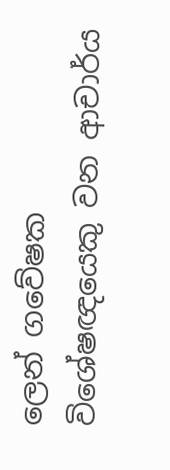ලෙන් ගවේෂක විශේෂඥයෙකු වන ආචාර්ය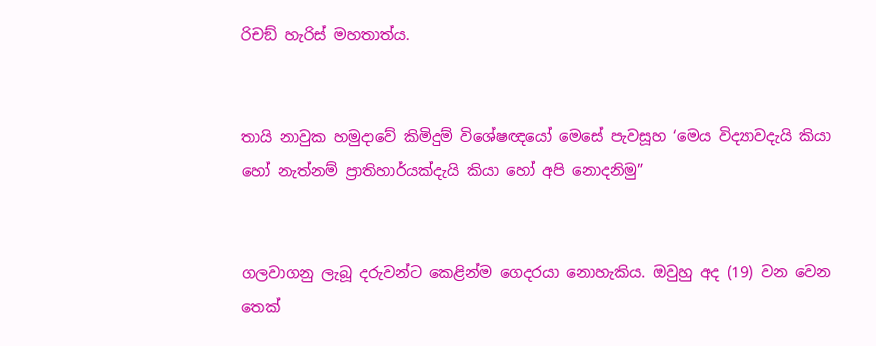රිචඞ් හැරිස් මහතාත්ය.


තායි නාවුක හමුදාවේ කිමිදුම් විශේෂඥයෝ මෙසේ පැවසූහ ‘මෙය විද්‍යාවදැයි කියා හෝ නැත්නම් ප්‍රාතිහාර්යක්දැයි කියා හෝ අපි නොදනිමු”


ගලවාගනු ලැබූ දරුවන්ට කෙළින්ම ගෙදරයා නොහැකිය. ඔවුහු අද (19) වන වෙන තෙක්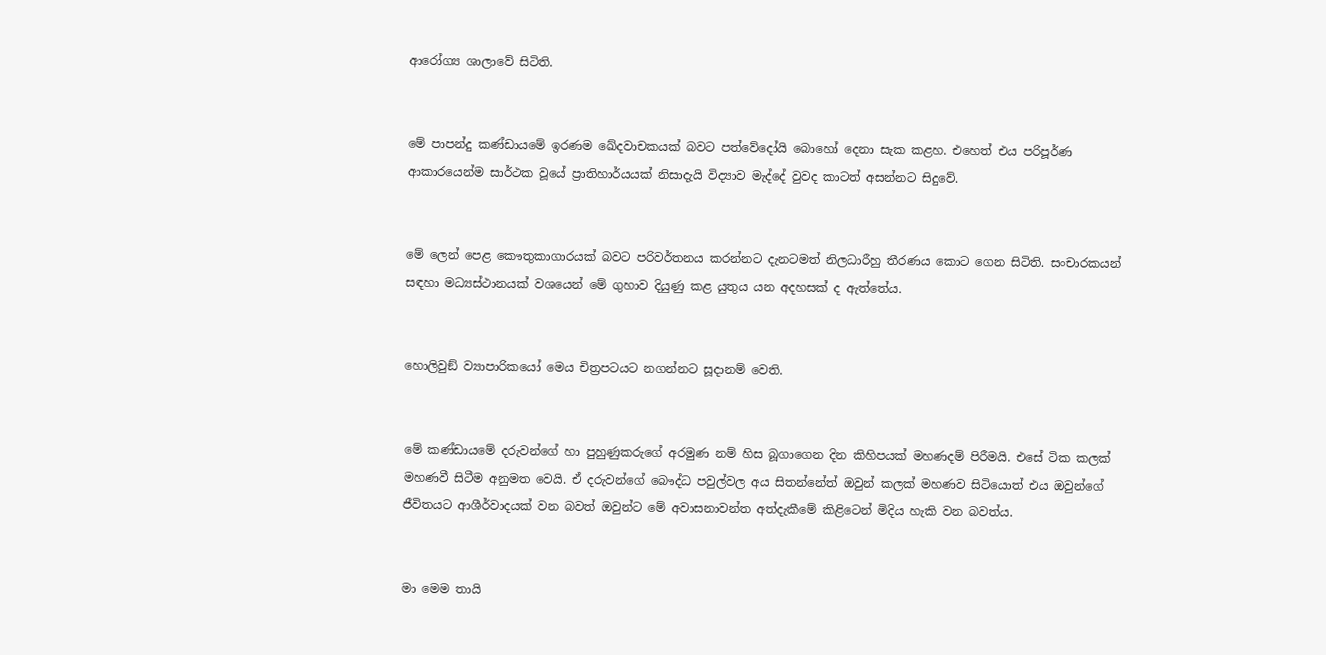ආරෝග්‍ය ශාලාවේ සිටිති.


මේ පාපන්දු කණ්ඩායමේ ඉරණම ඛේදවාචකයක් බවට පත්වේදෝයි බොහෝ දෙනා සැක කළහ. එහෙත් එය පරිපූර්ණ ආකාරයෙන්ම සාර්ථක වූයේ ප්‍රාතිහාර්යයක් නිසාදැයි විද්‍යාව මැද්දේ වුවද කාටත් අසන්නට සිදුවේ.


මේ ලෙන් පෙළ කෞතුකාගාරයක් බවට පරිවර්තනය කරන්නට දැනටමත් නිලධාරීහු තීරණය කොට ගෙන සිටිති. සංචාරකයන් සඳහා මධ්‍යස්ථානයක් වශයෙන් මේ ගුහාව දියුණු කළ යුතුය යන අදහසක් ද ඇත්තේය.


හොලිවුඞ් ව්‍යාපාරිකයෝ මෙය චිත්‍රපටයට නගන්නට සූදානම් වෙති.


මේ කණ්ඩායමේ දරුවන්ගේ හා පුහුණුකරුගේ අරමුණ නම් හිස බූගාගෙන දින කිහිපයක් මහණදම් පිරීමයි. එසේ ටික කලක් මහණවී සිටීම අනුමත වෙයි. ඒ දරුවන්ගේ බෞද්ධ පවුල්වල අය සිතන්නේත් ඔවුන් කලක් මහණව සිටියොත් එය ඔවුන්ගේ ජීවිතයට ආශීර්වාදයක් වන බවත් ඔවුන්ට මේ අවාසනාවන්ත අත්දැකීමේ කිළිටෙන් මිදිය හැකි වන බවත්ය.


මා මෙම තායි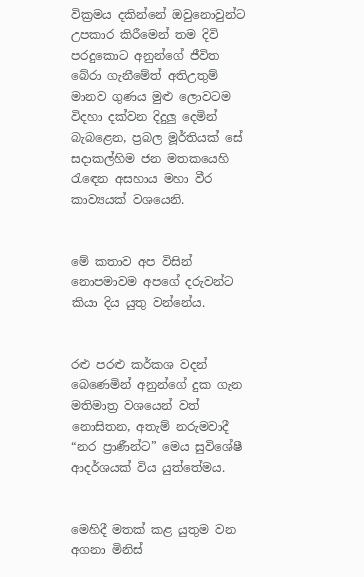වික්‍රමය දකින්නේ ඔවුනොවුන්ට උපකාර කිරීමෙන් තම දිවි පරදුකොට අනුන්ගේ ජීවිත බේරා ගැනීමේත් අතිඋතුම් මානව ගුණය මුළු ලොවටම විදහා දක්වන දිදුලු දෙමින් බැබළෙන, ප්‍රබල මූර්තියක් සේ සදාකල්හිම ජන මතකයෙහි රැඳෙන අසහාය මහා වීර කාව්‍යයක් වශයෙනි.


මේ කතාව අප විසින් නොපමාවම අපගේ දරුවන්ට කියා දිය යුතු වන්නේය.


රළු පරළු කර්කශ වදන් බෙණෙමින් අනුන්ගේ දුක ගැන මතිමාත්‍ර වශයෙන් වත් නොසිතන, අතැම් නරුමවාදී “නර ප්‍රාණීන්ට” මෙය සුවිශේෂී ආදර්ශයක් විය යුත්තේමය.


මෙහිදී මතක් කළ යුතුම වන අගනා මිනිස්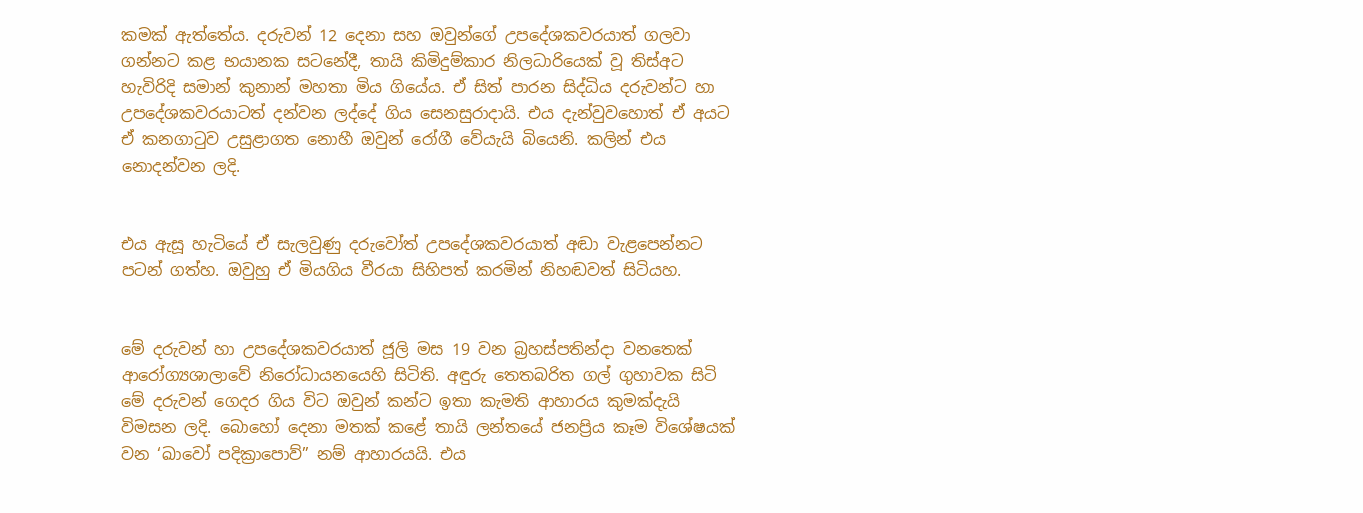කමක් ඇත්තේය. දරුවන් 12 දෙනා සහ ඔවුන්ගේ උපදේශකවරයාත් ගලවා ගන්නට කළ භයානක සටනේදී, තායි කිමිදුම්කාර නිලධාරියෙක් වූ තිස්අට හැවිරිදි සමාන් කුනාන් මහතා මිය ගියේය. ඒ සිත් පාරන සිද්ධිය දරුවන්ට හා උපදේශකවරයාටත් දන්වන ලද්දේ ගිය සෙනසුරාදායි. එය දැන්වුවහොත් ඒ අයට ඒ කනගාටුව උසුළාගත නොහී ඔවුන් රෝගී වේයැයි බියෙනි. කලින් එය නොදන්වන ලදි.


එය ඇසූ හැටියේ ඒ සැලවුණු දරුවෝත් උපදේශකවරයාත් අඬා වැළපෙන්නට පටන් ගත්හ. ඔවුහු ඒ මියගිය වීරයා සිහිපත් කරමින් නිහඬවත් සිටියහ.


මේ දරුවන් හා උපදේශකවරයාත් ජූලි මස 19 වන බ්‍රහස්පතින්දා වනතෙක් ආරෝග්‍යශාලාවේ නිරෝධායනයෙහි සිටිති. අඳුරු තෙතබරිත ගල් ගුහාවක සිටි මේ දරුවන් ගෙදර ගිය විට ඔවුන් කන්ට ඉතා කැමති ආහාරය කුමක්දැයි විමසන ලදි. බොහෝ දෙනා මතක් කළේ තායි ලන්තයේ ජනප්‍රිය කෑම විශේෂයක් වන ‘ඛාවෝ පදික්‍රාපොව්” නම් ආහාරයයි. එය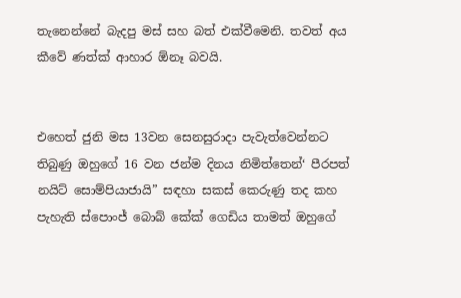තැනෙන්නේ බැදපු මස් සහ බත් එක්වීමෙනි. තවත් අය කීවේ ණත්‍ක්‍ ආහාර ඕනෑ බවයි.


එහෙත් ජුනි මස 13වන සෙනසුරාදා පැවැත්වෙන්නට තිබුණු ඔහුගේ 16 වන ජන්ම දිනය නිමිත්තෙන්‘ පීරපත් නයිට් සොම්පියාජායි” සඳහා සකස් කෙරුණු තද කහ පැහැති ස්පොංජ් බොබ් කේක් ගෙඩිය තාමත් ඔහුගේ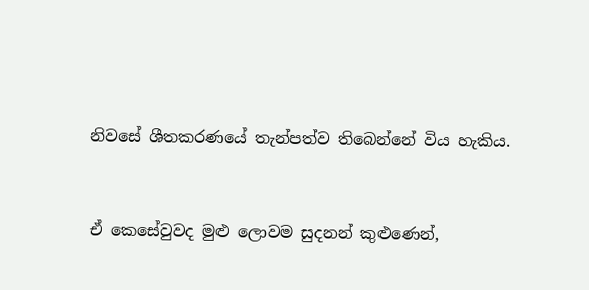නිවසේ ශීතකරණයේ තැන්පත්ව තිබෙන්නේ විය හැකිය.


ඒ කෙසේවුවද මුළු ලොවම සුදනන් කුළුණෙන්,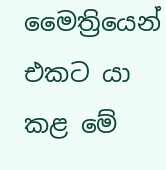මෛත්‍රියෙන් එකට යා කළ මේ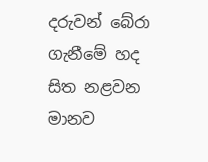දරුවන් බේරා ගැනීමේ හද සිත නළවන මානව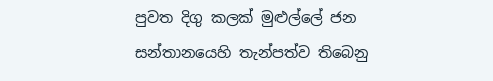පුවත දිගු කලක් මුළුල්ලේ ජන සන්තානයෙහි තැන්පත්ව තිබෙනු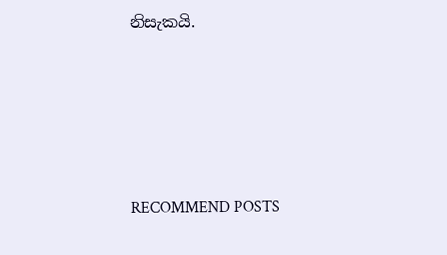නිසැකයි.








RECOMMEND POSTS